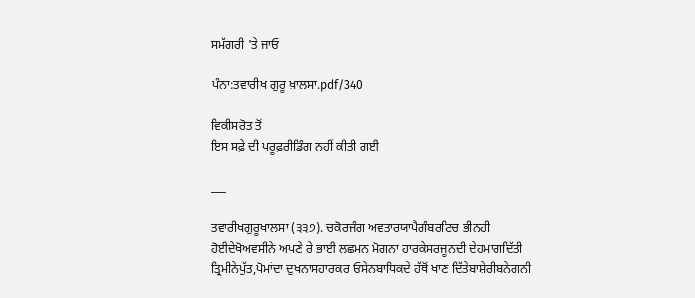ਸਮੱਗਰੀ 'ਤੇ ਜਾਓ

ਪੰਨਾ:ਤਵਾਰੀਖ ਗੁਰੂ ਖ਼ਾਲਸਾ.pdf/340

ਵਿਕੀਸਰੋਤ ਤੋਂ
ਇਸ ਸਫ਼ੇ ਦੀ ਪਰੂਫ਼ਰੀਡਿੰਗ ਨਹੀਂ ਕੀਤੀ ਗਈ

___

ਤਵਾਰੀਖਗੁਰੂਖਾਲਸਾ (੩੩੭). ਚਕੋਰਜੰਗ ਅਵਤਾਰਯਾਪੈਗੰਬਰਟਿਚ ਭੀਨਹੀ ਹੋਈਦੇਖੋਅਵਸੀਨੇ ਅਪਣੇ ਰੇ ਭਾਈ ਲਛਮਨ ਮੋਗਨਾ ਹਾਰਕੇਸਰਜੂਨਦੀ ਦੇਹਮਾਗਦਿੱਤੀ ਤ੍ਰਿਮੀਨੇਪੁੱਤ,ਪੋਮਾਂਦਾ ਦੁਖਨਾਸਹਾਰਕਰ ਓਸੇਨਬਾਧਿਕਦੇ ਹੱਥੋਂ ਖਾਣ ਦਿੱਤੇਬਾਸ਼ੇਰੀਬਨੇਗਨੀ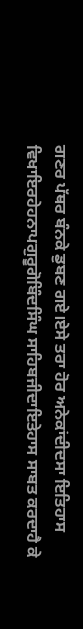ਗਣਰ ਪੱਥਰ ਬੰਨਕੇ ਡੁਬਣ ਗਏ।ਏਸੇ ਤਰਾ ਹੋਰ ਅਨੇਕਾਂਦੀਦਸਾ ਇਤਿਹਾਸ ਵਿਖਾਇਰਹੇਹਨਾਪਗੁਰੂਗੋਬਿੰਦਸਿੰਘ ਸਾਹਿਬਜੀਦਾਇਤੇਹਾਸ ਸਾਬਤ ਕਰਦਾਹੈ ਕੇ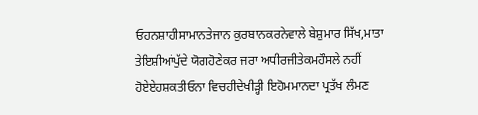ਓਹਨਸ਼ਾਹੀਸਾਮਾਨਤੇਜਾਨ ਕੁਰਬਾਨਕਰਨੇਵਾਲੇ ਬੇਸ਼ੁਮਾਰ ਸਿੱਖ,ਮਾਤਾ ਤੇਇਸ਼ੀਆਂਪੁੱਦੇ ਯੋਗਹੋਣੇਕਰ ਜਰਾ ਅਧੀਰਜੀਤੇਕਮਹੌਸਲੇ ਨਹੀਂ ਹੋਏਏਹਸ਼ਕਤੀਓਨਾ ਵਿਚਹੀਦੇਖੀੜ੍ਹੀ ਇਹੋਮਮਾਨਦਾ ਪ੍ਰਤੱਖ ਲੰਮਣ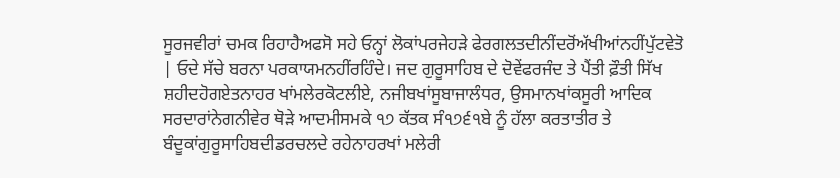ਸੂਰਜਵੀਰਾਂ ਚਮਕ ਰਿਹਾਹੈਅਫਸੋ ਸਹੇ ਓਨ੍ਹਾਂ ਲੋਕਾਂਪਰਜੇਹੜੇ ਫੇਰਗਲਤਦੀਨੀਂਦਰੋਂਅੱਖੀਆਂਨਹੀਂਪੁੱਟਵੇਤੋ | ਓਦੇ ਸੱਚੇ ਬਰਨਾ ਪਰਕਾਯਮਨਹੀਂਰਹਿੰਦੇ। ਜਦ ਗੁਰੂਸਾਹਿਬ ਦੇ ਦੋਵੇਂਫਰਜੰਦ ਤੇ ਪੈਂਤੀ ਫ਼ੌਤੀ ਸਿੱਖ ਸ਼ਹੀਦਹੋਗਏਤਨਾਹਰ ਖਾਂਮਲੇਰਕੋਟਲੀਏ, ਨਜੀਬਖਾਂਸੂਬਾਜਾਲੰਧਰ, ਉਸਮਾਨਖਾਂਕਸੂਰੀ ਆਦਿਕ ਸਰਦਾਰਾਂਨੇਗਨੀਵੇਰ ਥੋੜੇ ਆਦਮੀਸਮਕੇ ੧੭ ਕੱਤਕ ਸੰ੧੭੬੧ਬੇ ਨੂੰ ਹੱਲਾ ਕਰਤਾਤੀਰ ਤੇ ਬੰਦੂਕਾਂਗੁਰੂਸਾਹਿਬਦੀਡਰਚਲਦੇ ਰਹੇਨਾਹਰਖਾਂ ਮਲੇਰੀ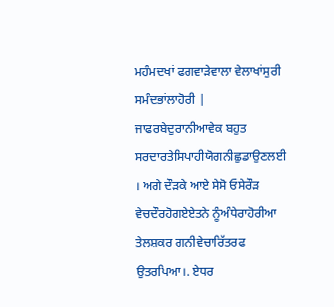ਮਹੰਮਦਖਾਂ ਫਗਵਾੜੇਵਾਲਾ ਵੇਲਾਖਾਂਸੁਰੀ ਸਮੰਦਭਾਂਲਾਹੋਰੀ | ਜਾਫਰਬੇਦੁਰਾਨੀਆਵੇਕ ਬਹੁਤ ਸਰਦਾਰਤੇਸਿਪਾਹੀਯੋਗਨੀਛੁਡਾਉਣਲਈ । ਅਗੇ ਦੌੜਕੇ ਆਏ ਸੇਸੋ ਓਸੇਰੌੜ ਵੇਚਦੌਰਹੋਗਏਏਤਨੇ ਨੂੰਅੰਧੇਰਾਹੋਰੀਆ ਤੇਲਸ਼ਕਰ ਗਨੀਵੇਚਾਰਿੱਤਰਫ ਉਤਰਪਿਆ।. ਏਧਰ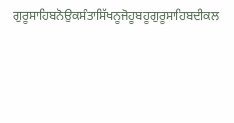ਗੁਰੂਸਾਹਿਬਨੋਉਕਸੰਤਾਸਿੱਖਨੂਜੋਹੂਬਹੂਗੁਰੂਸਾਹਿਬਦੀਕਲ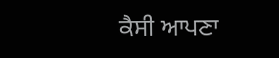ਕੈਸੀ ਆਪਣਾ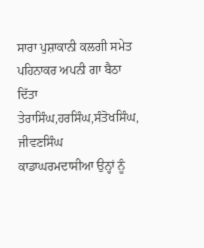ਸਾਰਾ ਪੁਸ਼ਾਕਾਨੀ ਕਲਗੀ ਸਮੇਤ ਪਹਿਨਾਕਰ ਅਪਨੀ ਗਾ ਬੈਠਾ ਦਿੱਤਾ ਤੇਰਾਸਿੰਘ,ਹਰਸਿੰਘ,ਸੰਤੋਖਸਿੰਘ, ਜੀਵਣਸਿੰਘ ਕਾਡਾਘਰਮਦਾਸੀਆ ਉਨ੍ਹਾਂ ਨੂੰ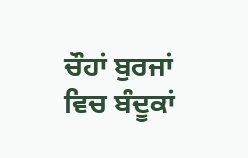ਚੌਹਾਂ ਬੁਰਜਾਂ ਵਿਚ ਬੰਦੂਕਾਂ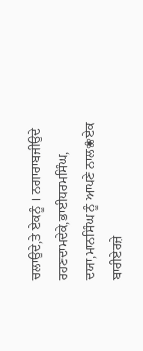ਚਲਾਉਦੇ,ਤੇ ਏਕਨੂੰ । ਨਗਾਰਾਬਜੀਉਦੇ ਰਹਣਦਾਮਦੇਕੇ,ਭਾਈਧਰਮਸਿੰਘ, ਦਯਾ,ਮਾਨਸਿੰਘ ਨੂੰ ਆਪਣੇ ਨਾਲ❀ਏਕ ਬਾਰੀਏਰਜ਼ੇ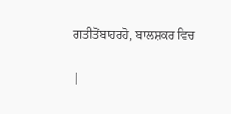ਗਤੀਤੋਂਬਾਹਰਹੋ, ਬਾਲਸ਼ਕਰ ਵਿਚ

|